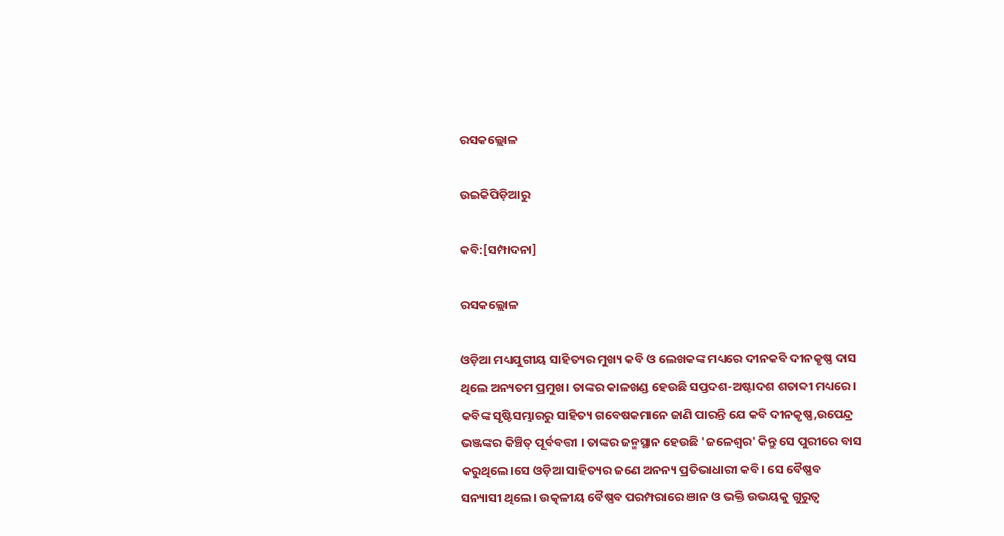ରସକଲ୍ଲୋଳ

ଉଇକିପିଡ଼ିଆ‌ରୁ

କବି:[ସମ୍ପାଦନା]

ରସକଲ୍ଲୋଳ

ଓଡ଼ିଆ ମଧ୍ୟଯୁଗୀୟ ସାହିତ୍ୟର ମୁଖ୍ୟ କବି ଓ ଲେଖକଙ୍କ ମଧ୍ୟରେ ଦୀନକବି ଦୀନକୃଷ୍ଣ ଦାସ ଥିଲେ ଅନ୍ୟତମ ପ୍ରମୁଖ। ତାଙ୍କର କାଳଖଣ୍ଡ ହେଉଛି ସପ୍ତଦଶ-ଅଷ୍ଟାଦଶ ଶତାବ୍ଦୀ ମଧ୍ୟରେ। କବିଙ୍କ ସୃଷ୍ଟିସମ୍ଭାରରୁ ସାହିତ୍ୟ ଗବେଷକମାନେ ଜାଣି ପାରନ୍ତି ଯେ କବି ଦୀନକୃଷ୍ଣ,ଉପେନ୍ଦ୍ର ଭଞ୍ଜଙ୍କର କିଞ୍ଚିତ୍ ପୂର୍ବବତ୍ତୀ । ତାଙ୍କର ଜନ୍ମସ୍ଥାନ ହେଉଛି 'ଜଳେଶ୍ବର' କିନ୍ତୁ ସେ ପୁରୀରେ ବାସ କରୁଥିଲେ।ସେ ଓଡ଼ିଆ ସାହିତ୍ୟର ଜଣେ ଅନନ୍ୟ ପ୍ରତିଭାଧାରୀ କବି। ସେ ବୈଷ୍ଣବ ସନ୍ୟାସୀ ଥିଲେ। ଉତ୍କଳୀୟ ବୈଷ୍ଣବ ପରମ୍ପରାରେ ଞାନ ଓ ଭକ୍ତି ଉଭୟକୁ ଗୁରୁତ୍ୱ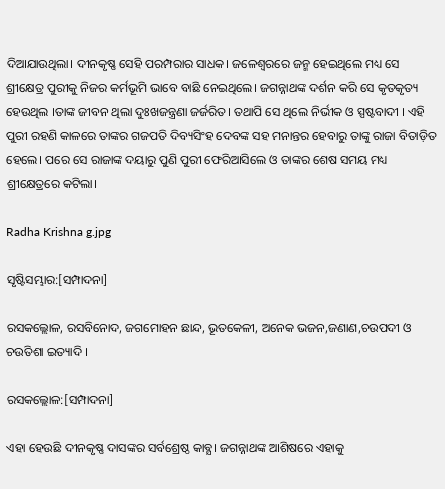ଦିଆଯାଉଥିଲା। ଦୀନକୃଷ୍ଣ ସେହି ପରମ୍ପରାର ସାଧକ। ଜଳେଶ୍ୱରରେ ଜନ୍ମ ହେଇଥିଲେ ମଧ୍ୟ ସେ ଶ୍ରୀକ୍ଷେତ୍ର ପୁରୀକୁ ନିଜର କର୍ମଭୂମି ଭାବେ ବାଛି ନେଇଥିଲେ। ଜଗନ୍ନାଥଙ୍କ ଦର୍ଶନ କରି ସେ କୃତକୃତ୍ୟ ହେଉଥିଲ ।ତାଙ୍କ ଜୀବନ ଥିଲା ଦୁଃଖଜନ୍ତ୍ରଣା ଜର୍ଜରିତ। ତଥାପି ସେ ଥିଲେ ନିର୍ଭୀକ ଓ ସ୍ପଷ୍ଟବାଦୀ । ଏହି ପୁରୀ ରହଣି କାଳରେ ତାଙ୍କର ଗଜପତି ଦିବ୍ୟସିଂହ ଦେବଙ୍କ ସହ ମନାନ୍ତର ହେବାରୁ ତାଙ୍କୁ ରାଜା ବିତାଡ଼ିତ ହେଲେ। ପରେ ସେ ରାଜାଙ୍କ ଦୟାରୁ ପୁଣି ପୁରୀ ଫେରିଆସିଲେ ଓ ତାଙ୍କର ଶେଷ ସମୟ ମଧ୍ୟ ଶ୍ରୀକ୍ଷେତ୍ରରେ କଟିଲା।

Radha Krishna g.jpg

ସୃଷ୍ଟିସମ୍ଭାର:[ସମ୍ପାଦନା]

ରସକଲ୍ଲୋଳ, ରସବିନୋଦ, ଜଗମୋହନ ଛାନ୍ଦ, ଭୂତକେଳୀ, ଅନେକ ଭଜନ,ଜଣାଣ,ଚଉପଦୀ ଓ ଚଉତିଶା ଇତ୍ୟାଦି ।

ରସକଲ୍ଲୋଳ:[ସମ୍ପାଦନା]

ଏହା ହେଉଛି ଦୀନକୃଷ୍ଣ ଦାସଙ୍କର ସର୍ବଶ୍ରେଷ୍ଠ କାବ୍ଯ। ଜଗନ୍ନାଥଙ୍କ ଆଶିଷରେ ଏହାକୁ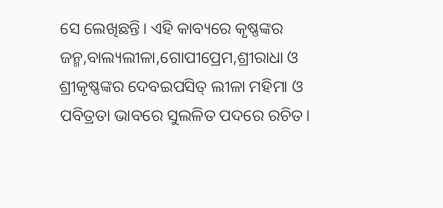ସେ ଲେଖିଛନ୍ତି। ଏହି କାବ୍ୟରେ କୃଷ୍ଣଙ୍କର ଜନ୍ମ,ବାଲ୍ୟଲୀଳା,ଗୋପୀପ୍ରେମ,ଶ୍ରୀରାଧା ଓ ଶ୍ରୀକୃଷ୍ଣଙ୍କର ଦେବଇପସିତ୍ ଲୀଳା ମହିମା ଓ ପବିତ୍ରତା ଭାବରେ ସୁଲଳିତ ପଦରେ ରଚିତ।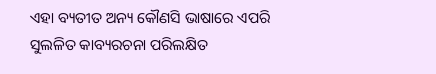ଏହା ବ୍ୟତୀତ ଅନ୍ୟ କୌଣସି ଭାଷାରେ ଏପରି ସୁଲଳିତ କାବ୍ୟରଚନା ପରିଲକ୍ଷିତ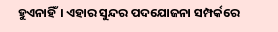ହୁଏନାହିଁ। ଏହାର ସୁନ୍ଦର ପଦଯୋଜନା ସମ୍ପର୍କରେ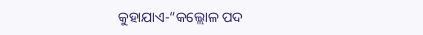କୁହାଯାଏ-“କଲ୍ଲୋଳ ପଦ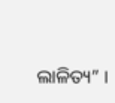ଲାଳିତ୍ୟ” ।